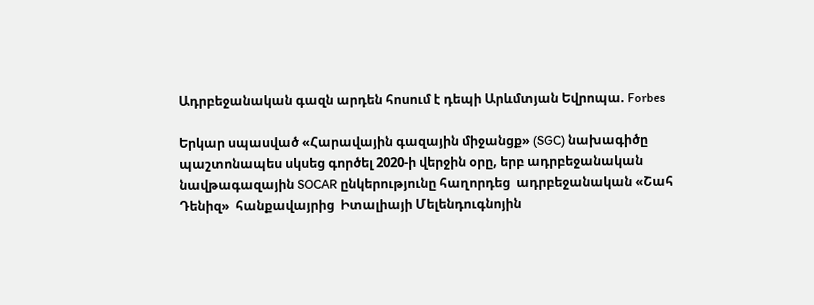Ադրբեջանական գազն արդեն հոսում է դեպի Արևմտյան Եվրոպա. Forbes

Երկար սպասված «Հարավային գազային միջանցք» (SGC) նախագիծը պաշտոնապես սկսեց գործել 2020-ի վերջին օրը, երբ ադրբեջանական նավթագազային SOCAR ընկերությունը հաղորդեց  ադրբեջանական «Շահ Դենիզ»  հանքավայրից  Իտալիայի Մելենդուգնոյին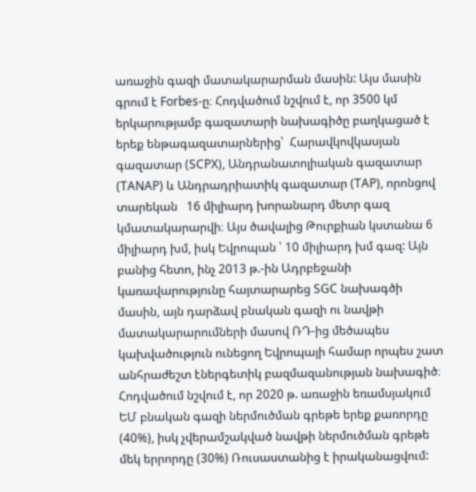առաջին գազի մատակարարման մասին: Այս մասին գրում է Forbes-ը։ Հոդվածում նշվում է, որ 3500 կմ երկարությամբ գազատարի նախագիծը բաղկացած է երեք ենթագազատարներից՝  Հարավկովկասյան գազատար (SCPX), Անդրանատոլիական գազատար (TANAP) և Անդրադրիատիկ գազատար (TAP), որոնցով տարեկան   16 միլիարդ խորանարդ մետր գազ կմատակարարվի։ Այս ծավալից Թուրքիան կստանա 6 միլիարդ խմ, իսկ Եվրոպան ՝ 10 միլիարդ խմ գազ: Այն բանից հետո, ինչ 2013 թ.-ին Ադրբեջանի կառավարությունը հայտարարեց SGC նախագծի մասին, այն դարձավ բնական գազի ու նավթի մատակարարումների մասով ՌԴ-ից մեծապես կախվածություն ունեցող Եվրոպայի համար որպես շատ անհրաժեշտ էներգետիկ բազմազանության նախագիծ։ Հոդվածում նշվում է, որ 2020 թ. առաջին եռամսյակում ԵՄ բնական գազի ներմուծման գրեթե երեք քառորդը (40%), իսկ չվերամշակված նավթի ներմուծման գրեթե մեկ երրորդը (30%) Ռուսաստանից է իրականացվում: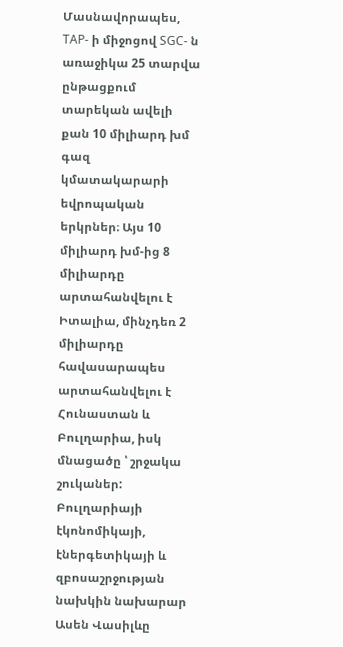Մասնավորապես, TAP- ի միջոցով SGC- ն առաջիկա 25 տարվա ընթացքում տարեկան ավելի քան 10 միլիարդ խմ գազ  կմատակարարի եվրոպական երկրներ։ Այս 10 միլիարդ խմ-ից 8 միլիարդը արտահանվելու է Իտալիա, մինչդեռ 2 միլիարդը հավասարապես արտահանվելու է Հունաստան և Բուլղարիա, իսկ մնացածը ՝ շրջակա շուկաներ: Բուլղարիայի էկոնոմիկայի, էներգետիկայի և զբոսաշրջության նախկին նախարար  Ասեն Վասիլևը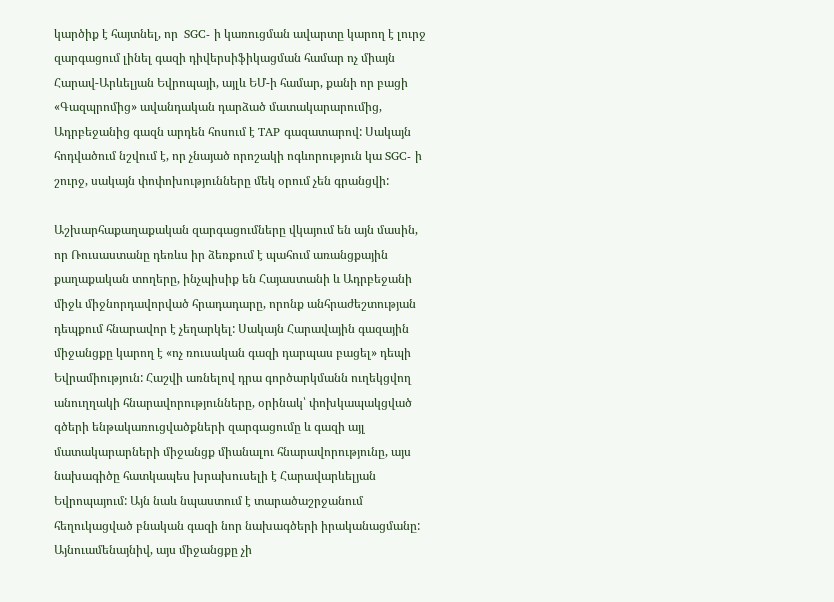կարծիք է հայտնել, որ  SGC- ի կառուցման ավարտը կարող է լուրջ զարգացում լինել գազի դիվերսիֆիկացման համար ոչ միայն Հարավ-Արևելյան Եվրոպայի, այլև ԵՄ-ի համար, քանի որ բացի «Գազպրոմից» ավանդական դարձած մատակարարումից, Ադրբեջանից գազն արդեն հոսում է TAP գազատարով: Սակայն հոդվածում նշվում է, որ չնայած որոշակի ոգևորություն կա SGC- ի շուրջ, սակայն փոփոխությունները մեկ օրում չեն գրանցվի:

Աշխարհաքաղաքական զարգացումները վկայում են այն մասին, որ Ռուսաստանը դեռևս իր ձեռքում է պահում առանցքային քաղաքական տողերը, ինչպիսիք են Հայաստանի և Ադրբեջանի միջև միջնորդավորված հրադադարը, որոնք անհրաժեշտության դեպքում հնարավոր է չեղարկել: Սակայն Հարավային գազային միջանցքը կարող է «ոչ ռուսական գազի դարպաս բացել» դեպի Եվրամիություն: Հաշվի առնելով դրա գործարկմանն ուղեկցվող անուղղակի հնարավորությունները, օրինակ՝ փոխկապակցված գծերի ենթակառուցվածքների զարգացումը և գազի այլ մատակարարների միջանցք միանալու հնարավորությունը, այս նախագիծը հատկապես խրախուսելի է Հարավարևելյան Եվրոպայում: Այն նաև նպաստում է տարածաշրջանում հեղուկացված բնական գազի նոր նախագծերի իրականացմանը: Այնուամենայնիվ, այս միջանցքը չի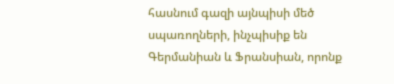հասնում գազի այնպիսի մեծ սպառողների, ինչպիսիք են Գերմանիան և Ֆրանսիան, որոնք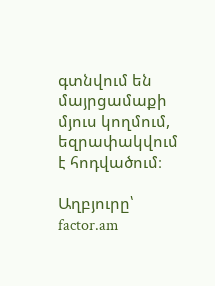գտնվում են մայրցամաքի մյուս կողմում, եզրափակվում է հոդվածում։

Աղբյուրը՝  factor.am